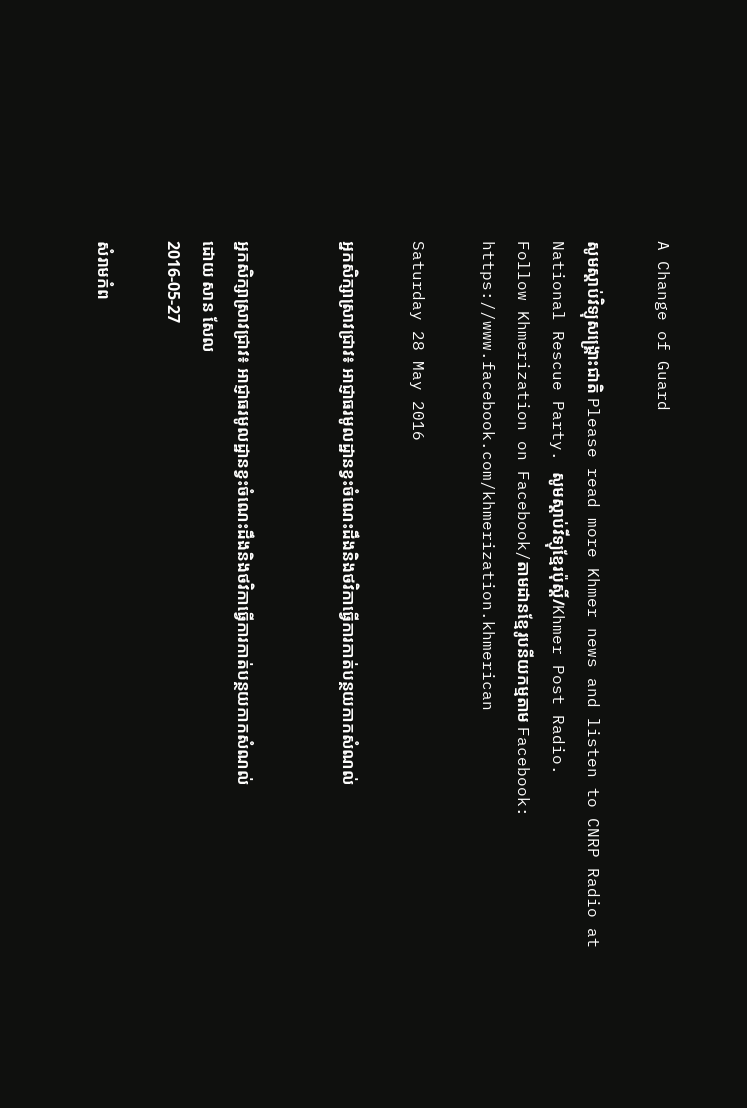A Change of Guard

សូមស្តាប់វិទ្យុសង្គ្រោះជាតិ Please read more Khmer news and listen to CNRP Radio at National Rescue Party. សូមស្តាប់វីទ្យុខ្មែរប៉ុស្តិ៍/Khmer Post Radio.
Follow Khmerization on Facebook/តាមដានខ្មែរូបនីយកម្មតាម Facebook: https://www.facebook.com/khmerization.khmerican

Saturday 28 May 2016

អ្នកសិក្សាស្រាវជ្រាវ៖ អាជ្ញាធរមូលដ្ឋានខ្វះចំណេះដឹងនិងថវិកាធ្វើការកាត់បន្ថយកាកសំណល់


អ្នកសិក្សាស្រាវជ្រាវ៖ អាជ្ញាធរមូលដ្ឋានខ្វះចំណេះដឹងនិងថវិកាធ្វើការកាត់បន្ថយកាកសំណល់
ដោយ សាន សែល
2016-05-27

សំរាមកំព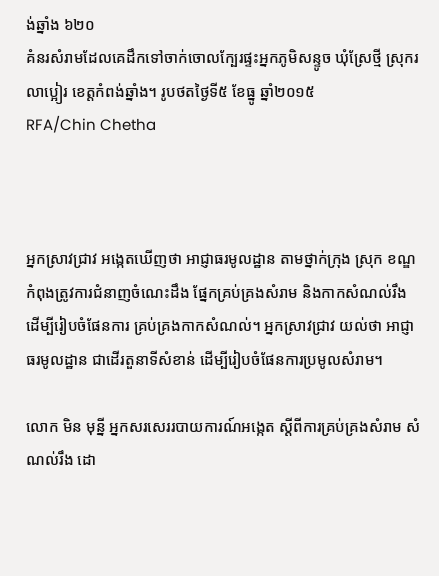ង់ឆ្នាំង ៦២០
គំនរសំរាមដែលគេដឹកទៅចាក់ចោលក្បែរផ្ទះអ្នកភូមិសន្ទូច ឃុំស្រែថ្មី ស្រុករលាប្អៀរ ខេត្តកំពង់ឆ្នាំង។ រូបថតថ្ងៃទី៥ ខែធ្នូ ឆ្នាំ២០១៥
RFA/Chin Chetha



អ្នកស្រាវជ្រាវ អង្កេតឃើញថា អាជ្ញាធរមូលដ្ឋាន តាមថ្នាក់ក្រុង ស្រុក ខណ្ឌ កំពុងត្រូវការជំនាញចំណេះដឹង ផ្នែកគ្រប់គ្រងសំរាម និងកាកសំណល់រឹង ដើម្បីរៀបចំផែនការ គ្រប់គ្រងកាកសំណល់។ អ្នកស្រាវជ្រាវ យល់ថា អាជ្ញាធរមូលដ្ឋាន ជាដើរតួនាទីសំខាន់ ដើម្បីរៀបចំផែនការប្រមូលសំរាម។

លោក មិន មុន្នី អ្នកសរសេររបាយការណ៍អង្កេត ស្ដីពីការគ្រប់គ្រងសំរាម សំណល់រឹង ដោ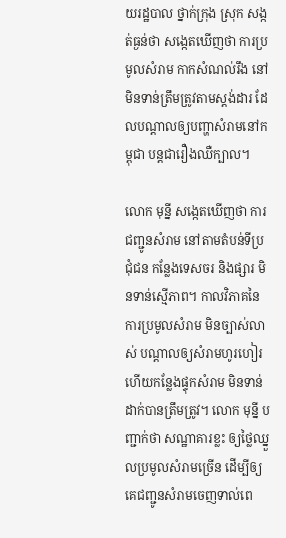យរដ្ឋបាល ថ្នាក់ក្រុង ស្រុក សង្កត់ធ្ងន់ថា សង្កេតឃើញថា ការប្រមូលសំរាម កាកសំណល់រឹង នៅមិនទាន់ត្រឹមត្រូវតាមស្តង់ដារ ដែលបណ្ដាលឲ្យបញ្ហាសំរាមនៅកម្ពុជា បន្តជារឿងឈឺក្បាល។

លោក មុន្នី សង្កេតឃើញថា ការជញ្ជូនសំរាម នៅតាមតំបន់ទីប្រជុំជន កន្លែងទេសចរ និងផ្សារ មិនទាន់ស្មើភាព។ កាលវិភាគនៃការប្រមូលសំរាម មិនច្បាស់លាស់ បណ្ដាលឲ្យសំរាមហូរហៀរ ហើយកន្លែងផ្ទុកសំរាម មិនទាន់ដាក់បានត្រឹមត្រូវ។ លោក មុន្នី បញ្ជាក់ថា សណ្ឋាគារខ្លះ ឲ្យថ្លៃឈ្នួលប្រមូលសំរាមច្រើន ដើម្បីឲ្យគេជញ្ជូនសំរាមចេញទាល់ពេ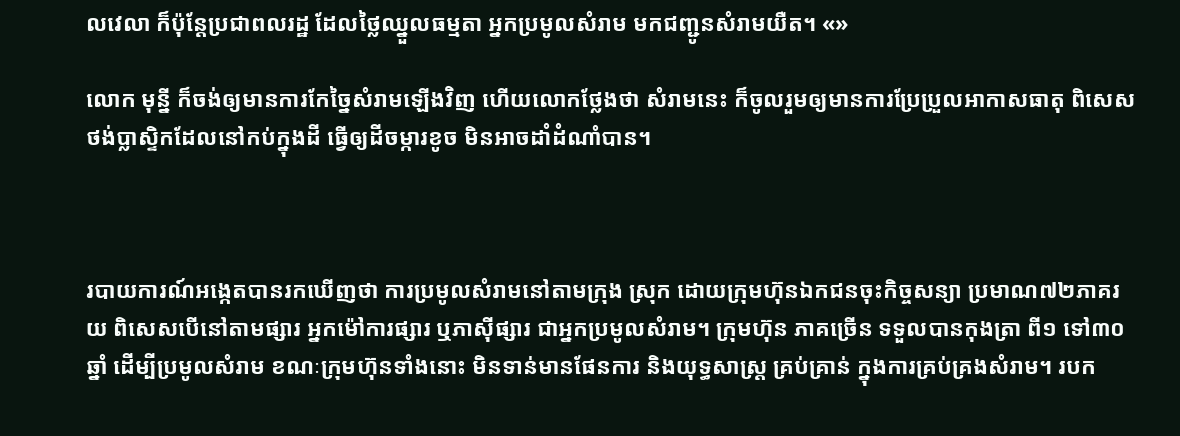លវេលា ក៏ប៉ុន្តែប្រជាពលរដ្ឋ ដែលថ្លៃឈ្នួលធម្មតា អ្នកប្រមូលសំរាម មកជញ្ជូនសំរាមយឺត។ «»

លោក មុន្នី ក៏ចង់ឲ្យមានការកែច្នៃសំរាមឡើងវិញ ហើយលោកថ្លែងថា សំរាមនេះ ក៏ចូលរួមឲ្យមានការប្រែប្រួលអាកាសធាតុ ពិសេសថង់ប្លាស្ទិកដែលនៅកប់ក្នុងដី ធ្វើឲ្យដីចម្ការខូច មិនអាចដាំដំណាំបាន។



របាយការណ៍អង្កេតបានរកឃើញថា ការប្រមូលសំរាមនៅតាមក្រុង ស្រុក ដោយក្រុមហ៊ុនឯកជនចុះកិច្ចសន្យា ប្រមាណ៧២ភាគរយ ពិសេសបើនៅតាមផ្សារ អ្នកម៉ៅការផ្សារ ឬភាស៊ីផ្សារ ជាអ្នកប្រមូលសំរាម។ ក្រុមហ៊ុន ភាគច្រើន ទទួលបានកុងត្រា ពី១ ទៅ៣០ឆ្នាំ ដើម្បីប្រមូលសំរាម ខណៈក្រុមហ៊ុនទាំងនោះ មិនទាន់មានផែនការ និងយុទ្ធសាស្ត្រ គ្រប់គ្រាន់ ក្នុងការគ្រប់គ្រងសំរាម។ របក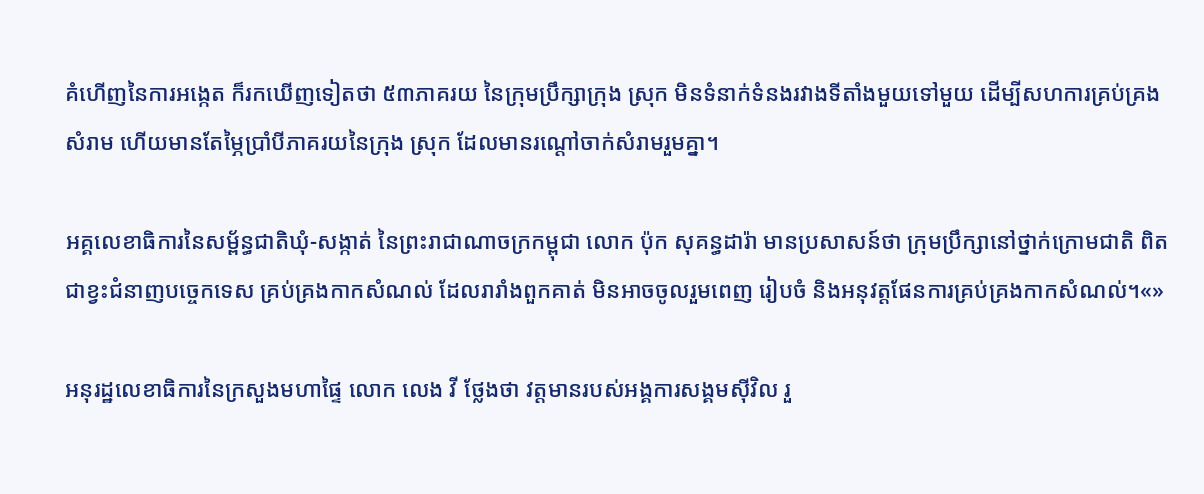គំហើញនៃការអង្កេត ក៏រកឃើញទៀតថា ៥៣ភាគរយ នៃក្រុមប្រឹក្សាក្រុង ស្រុក មិនទំនាក់ទំនងរវាងទីតាំងមួយទៅមួយ ដើម្បីសហការគ្រប់គ្រងសំរាម ហើយមានតែម្ភៃប្រាំបីភាគរយនៃក្រុង ស្រុក ដែលមានរណ្ដៅចាក់សំរាមរួមគ្នា។

អគ្គលេខាធិការនៃសម្ព័ន្ធជាតិឃុំ-សង្កាត់ នៃព្រះរាជាណាចក្រកម្ពុជា លោក ប៉ុក សុគន្ធដារ៉ា មានប្រសាសន៍ថា ក្រុមប្រឹក្សានៅថ្នាក់ក្រោមជាតិ ពិតជាខ្វះជំនាញបច្ចេកទេស គ្រប់គ្រងកាកសំណល់ ដែលរារាំងពួកគាត់ មិនអាចចូលរួមពេញ រៀបចំ និងអនុវត្តផែនការគ្រប់គ្រងកាកសំណល់។«»

អនុរដ្ឋលេខាធិការនៃក្រសួងមហាផ្ទៃ លោក លេង វី ថ្លែងថា វត្តមានរបស់អង្គការសង្គមស៊ីវិល រួ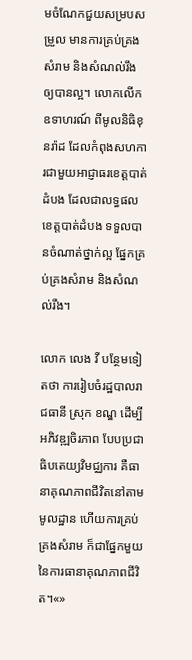មចំណែកជួយសម្របសម្រួល មានការគ្រប់គ្រងសំរាម និងសំណល់រឹង ឲ្យបានល្អ។ លោកលើកឧទាហរណ៍ ពីមូលនិធិខុនរ៉ាដ ដែលកំពុងសហការជាមួយអាជ្ញាធរខេត្តបាត់ដំបង ដែលជាលទ្ធផល ខេត្តបាត់ដំបង ទទួលបានចំណាត់ថ្នាក់ល្អ ផ្នែកគ្រប់គ្រងសំរាម និងសំណល់រឹង។

លោក លេង វី បន្ថែមទៀតថា ការរៀបចំរដ្ឋបាលរាជធានី ស្រុក ខណ្ឌ ដើម្បីអភិវឌ្ឍចិរភាព បែបប្រជាធិបតេយ្យវិមជ្ឈការ គឺធានាគុណភាពជីវិតនៅតាមមូលដ្ឋាន ហើយការគ្រប់គ្រងសំរាម ក៏ជាផ្នែកមួយនៃការធានាគុណភាពជីវិត។«»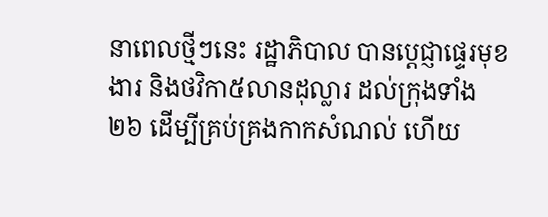នាពេលថ្មីៗនេះ រដ្ឋាភិបាល បានប្ដេជ្ញាផ្ទេរមុខងារ និងថវិកា៥លានដុល្លារ ដល់ក្រុងទាំង២៦ ដើម្បីគ្រប់គ្រងកាកសំណល់ ហើយ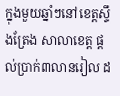ក្នុងមួយឆ្នាំៗនៅខេត្តស្ទឹងត្រែង សាលាខេត្ត ផ្ដល់ប្រាក់៣លានរៀល ដ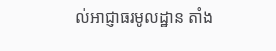ល់អាជ្ញាធរមូលដ្ឋាន តាំង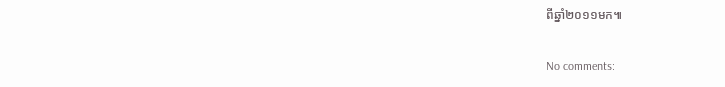ពីឆ្នាំ២០១១មក៕

No comments: